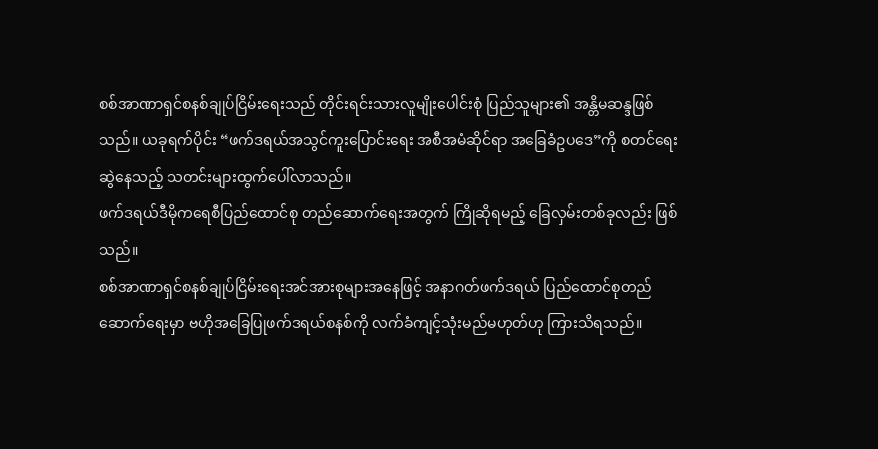စစ်အာဏာရှင်စနစ်ချုပ်ငြိမ်းရေးသည် တိုင်းရင်းသားလူမျိုးပေါင်းစုံ ပြည်သူများ၏ အန္တိမဆန္ဒဖြစ်သည်။ ယခုရက်ပိုင်း “ဖက်ဒရယ်အသွင်ကူးပြောင်းရေး အစီအမံဆိုင်ရာ အခြေခံဥပဒေ”ကို စတင်ရေးဆွဲနေသည့် သတင်းများထွက်ပေါ်လာသည်။
ဖက်ဒရယ်ဒီမိုကရေစီပြည်ထောင်စု တည်ဆောက်ရေးအတွက် ကြိုဆိုရမည့် ခြေလှမ်းတစ်ခုလည်း ဖြစ်သည်။
စစ်အာဏာရှင်စနစ်ချုပ်ငြိမ်းရေးအင်အားစုများအနေဖြင့် အနာဂတ်ဖက်ဒရယ် ပြည်ထောင်စုတည်ဆောက်ရေးမှာ ဗဟိုအခြေပြုဖက်ဒရယ်စနစ်ကို လက်ခံကျင့်သုံးမည်မဟုတ်ဟု ကြားသိရသည်။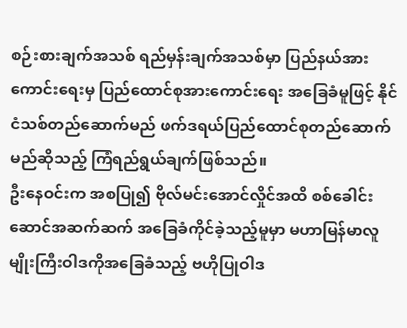စဉ်းစားချက်အသစ် ရည်မှန်းချက်အသစ်မှာ ပြည်နယ်အားကောင်းရေးမှ ပြည်ထောင်စုအားကောင်းရေး အခြေခံမူဖြင့် နိုင်ငံသစ်တည်ဆောက်မည် ဖက်ဒရယ်ပြည်ထောင်စုတည်ဆောက်မည်ဆိုသည့် ကြံရည်ရွယ်ချက်ဖြစ်သည်။
ဦးနေဝင်းက အစပြု၍ ဗိုလ်မင်းအောင်လှိုင်အထိ စစ်ခေါင်းဆောင်အဆက်ဆက် အခြေခံကိုင်ခဲ့သည့်မူမှာ မဟာမြန်မာလူမျိုးကြီးဝါဒကိုအခြေခံသည့် ဗဟိုပြုဝါဒ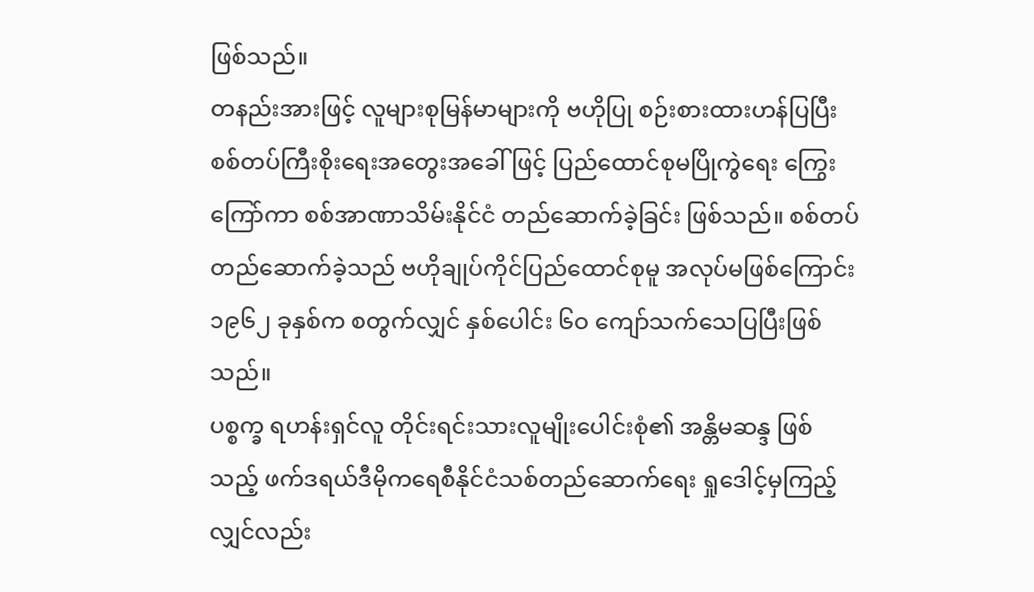ဖြစ်သည်။
တနည်းအားဖြင့် လူများစုမြန်မာများကို ဗဟိုပြု စဉ်းစားထားဟန်ပြပြီး စစ်တပ်ကြီးစိုးရေးအတွေးအခေါ်ဖြင့် ပြည်ထောင်စုမပြိုကွဲရေး ကြွေးကြော်ကာ စစ်အာဏာသိမ်းနိုင်ငံ တည်ဆောက်ခဲ့ခြင်း ဖြစ်သည်။ စစ်တပ်တည်ဆောက်ခဲ့သည် ဗဟိုချုပ်ကိုင်ပြည်ထောင်စုမူ အလုပ်မဖြစ်ကြောင်း ၁၉၆၂ ခုနှစ်က စတွက်လျှင် နှစ်ပေါင်း ၆ဝ ကျော်သက်သေပြပြီးဖြစ်သည်။
ပစ္စက္ခ ရဟန်းရှင်လူ တိုင်းရင်းသားလူမျိုးပေါင်းစုံ၏ အန္တိမဆန္ဒ ဖြစ်သည့် ဖက်ဒရယ်ဒီမိုကရေစီနိုင်ငံသစ်တည်ဆောက်ရေး ရှုဒေါင့်မှကြည့်လျှင်လည်း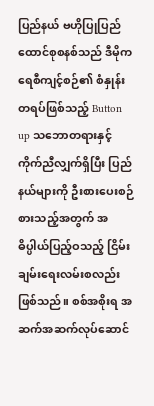ပြည်နယ် ဗဟိုပြုပြည်ထောင်စုစနစ်သည် ဒီမိုကရေစီကျင့်စဉ်၏ စံနှုန်းတရပ်ဖြစ်သည့် Button up သဘောတရားနှင့်ကိုက်ညီလျှက်ရှိပြီး ပြည်နယ်များကို ဦးစားပေးစဉ်စားသည့်အတွက် အဓိပ္ပါယ်ပြည့်ဝသည့် ငြိမ်းချမ်းရေးလမ်းစလည်းဖြစ်သည်။ စစ်အစိုးရ အဆက်အဆက်လုပ်ဆောင်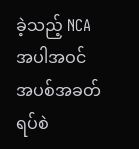ခဲ့သည့် NCA အပါအဝင် အပစ်အခတ်ရပ်စဲ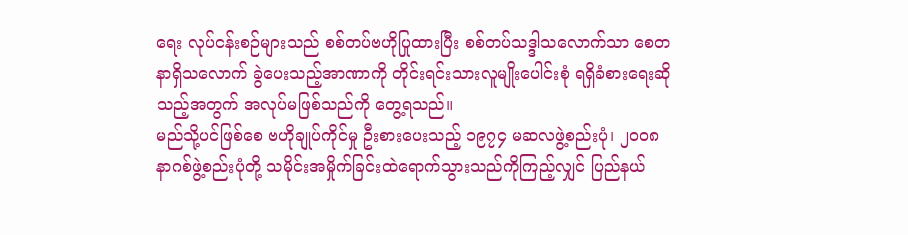ရေး လုပ်ငန်းစဉ်များသည် စစ်တပ်ဗဟိုပြုထားပြီး စစ်တပ်သဒ္ဒါသလောက်သာ စေတနာရှိသလောက် ခွဲပေးသည့်အာဏာကို တိုင်းရင်းသားလူမျိုးပေါင်းစုံ ရရှိခံစားရေးဆိုသည့်အတွက် အလုပ်မဖြစ်သည်ကို တွေ့ရသည်။
မည်သို့ပင်ဖြစ်စေ ဗဟိုချုပ်ကိုင်မှု ဦးစားပေးသည့် ၁၉၇၄ မဆလဖွဲ့စည်းပုံ၊ ၂ဝဝ၈ နာဂစ်ဖွဲ့စည်းပုံတို့ သမိုင်းအမှိုက်ခြင်းထဲရောက်သွားသည်ကိုကြည့်လျှင် ပြည်နယ်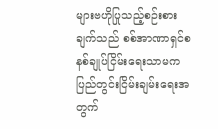များဗဟိုပြုသည့်စဉ်းစားချက်သည် စစ်အာဏာရှင်စနစ်ချုပ်ငြိမ်းရေးသာမက ပြည်တွင်းငြိမ်းချမ်းရေးအတွက်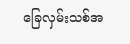ခြေလှမ်းသစ်အ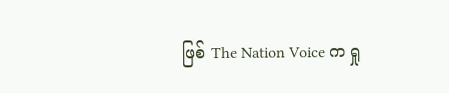ဖြစ် The Nation Voice က ရှု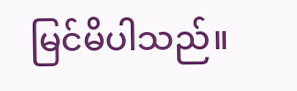မြင်မိပါသည်။